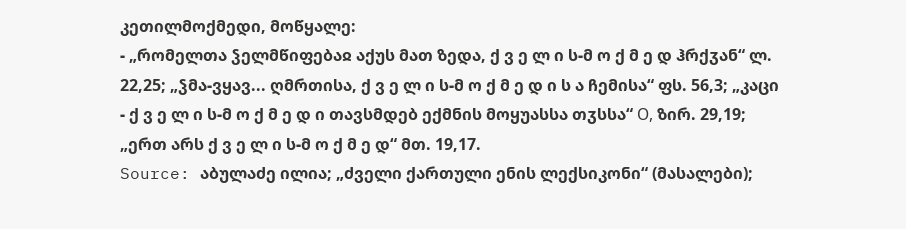კეთილმოქმედი, მოწყალე:
- „რომელთა ჴელმწიფებაჲ აქუს მათ ზედა, ქ ვ ე ლ ი ს-მ ო ქ მ ე დ ჰრქჳან“ ლ. 22,25; „ჴმა-ვყავ... ღმრთისა, ქ ვ ე ლ ი ს-მ ო ქ მ ე დ ი ს ა ჩემისა“ ფს. 56,3; „კაცი
- ქ ვ ე ლ ი ს-მ ო ქ მ ე დ ი თავსმდებ ექმნის მოყუასსა თჳსსა“ О, ზირ. 29,19; „ერთ არს ქ ვ ე ლ ი ს-მ ო ქ მ ე დ“ მთ. 19,17.
Source: აბულაძე ილია; „ძველი ქართული ენის ლექსიკონი“ (მასალები);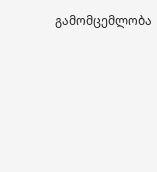გამომცემლობა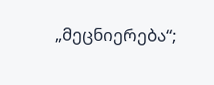„მეცნიერება“;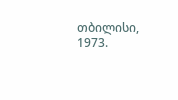თბილისი, 1973.